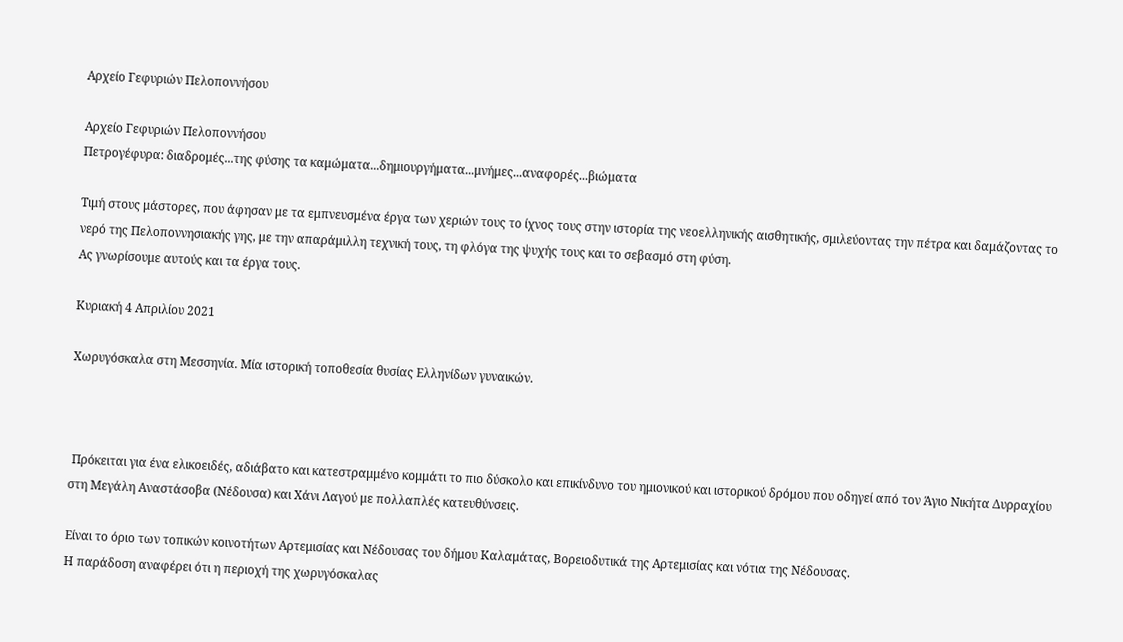Αρχείο Γεφυριών Πελοποννήσου

Αρχείο Γεφυριών Πελοποννήσου
Πετρογέφυρα: διαδρομές...της φύσης τα καμώματα...δημιουργήματα...μνήμες...αναφορές...βιώματα

Τιμή στους μάστορες, που άφησαν με τα εμπνευσμένα έργα των χεριών τους το ίχνος τους στην ιστορία της νεοελληνικής αισθητικής, σμιλεύοντας την πέτρα και δαμάζοντας το νερό της Πελοποννησιακής γης, με την απαράμιλλη τεχνική τους, τη φλόγα της ψυχής τους και το σεβασμό στη φύση.
Ας γνωρίσουμε αυτούς και τα έργα τους.

Κυριακή 4 Απριλίου 2021

Χωρυγόσκαλα στη Μεσσηνία. Μία ιστορική τοποθεσία θυσίας Ελληνίδων γυναικών.



 Πρόκειται για ένα ελικοειδές, αδιάβατο και κατεστραμμένο κομμάτι το πιο δύσκολο και επικίνδυνο του ημιονικού και ιστορικού δρόμου που οδηγεί από τον Άγιο Νικήτα Δυρραχίου στη Μεγάλη Αναστάσοβα (Νέδουσα) και Χάνι Λαγού με πολλαπλές κατευθύνσεις.

Είναι το όριο των τοπικών κοινοτήτων Αρτεμισίας και Νέδουσας του δήμου Καλαμάτας, Βορειοδυτικά της Αρτεμισίας και νότια της Νέδουσας.
Η παράδοση αναφέρει ότι η περιοχή της χωρυγόσκαλας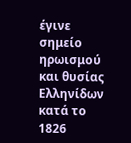έγινε σημείο ηρωισμού και θυσίας Ελληνίδων κατά το 1826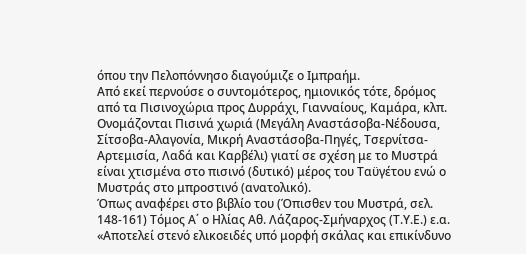όπου την Πελοπόννησο διαγούμιζε ο Ιμπραήμ.
Από εκεί περνούσε ο συντομότερος, ημιονικός τότε, δρόμος από τα Πισινοχώρια προς Δυρράχι, Γιανναίους, Καμάρα, κλπ. Ονομάζονται Πισινά χωριά (Μεγάλη Αναστάσοβα-Νέδουσα, Σίτσοβα-Αλαγονία, Μικρή Αναστάσοβα-Πηγές, Τσερνίτσα-Αρτεμισία, Λαδά και Καρβέλι) γιατί σε σχέση με το Μυστρά είναι χτισμένα στο πισινό (δυτικό) μέρος του Ταϋγέτου ενώ ο Μυστράς στο μπροστινό (ανατολικό).
Όπως αναφέρει στο βιβλίο του (Όπισθεν του Μυστρά, σελ. 148-161) Τόμος Α΄ ο Ηλίας Αθ. Λάζαρος-Σμήναρχος (Τ.Υ.Ε.) ε.α.
«Αποτελεί στενό ελικοειδές υπό μορφή σκάλας και επικίνδυνο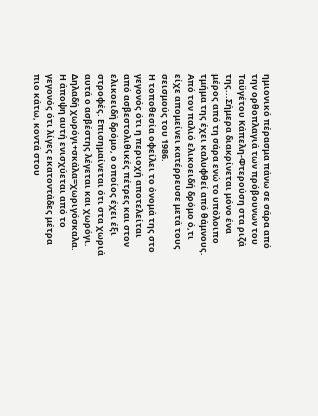ημιονικό πέρασμα πάνω σε σάρα από την ορθοπλαγιά των πρόβουνων του Ταϋγέτου Κάπελη-Φτερούση στα ριζά της...Σήμερα διακρίνεται μόνο ένα μέρος από τη σάρα ενώ το υπόλοιπο τμήμα της έχει καλυφθεί από θάμνους. Από τον παλιό ελικοειδή δρόμο ό,τι είχε απομείνει κατέρρευσε μετά τους σεισμούς του 1986.
Η τοποθεσία οφείλει το όνομά της στο γεγονός ότι η περιοχή αποτελείται από ασβεστολιθικές πέτρες και στον ελικοειδή δρόμο, ο οποίος έχει έξι στροφές. Επισημαίνεται ότι στα χωριά αυτά ο ασβέστης λέγεται και χωρόγι. Δηλαδή χωρόγι+σκάλα=χωριγόσκαλα. Η άποψη αυτή ενισχύεται από το γεγονός ότι λίγες εκατοντάδες μέτρα πιο κάτω, κοντά στου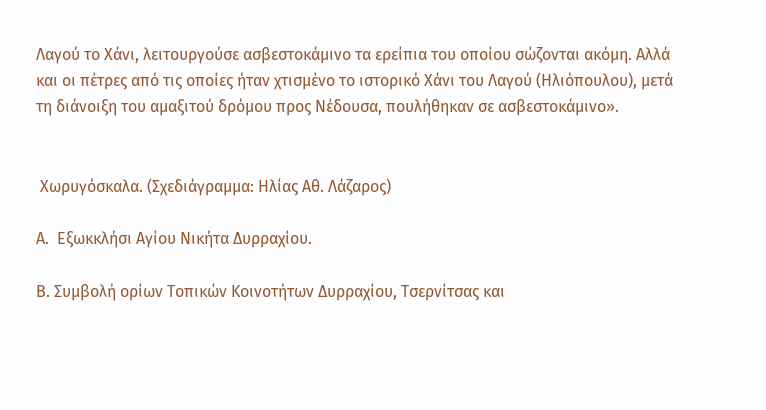Λαγού το Χάνι, λειτουργούσε ασβεστοκάμινο τα ερείπια του οποίου σώζονται ακόμη. Αλλά και οι πέτρες από τις οποίες ήταν χτισμένο το ιστορικό Χάνι του Λαγού (Ηλιόπουλου), μετά τη διάνοιξη του αμαξιτού δρόμου προς Νέδουσα, πουλήθηκαν σε ασβεστοκάμινο».


 Χωρυγόσκαλα. (Σχεδιάγραμμα: Ηλίας Αθ. Λάζαρος)

Α.  Εξωκκλήσι Αγίου Νικήτα Δυρραχίου.

Β. Συμβολή ορίων Τοπικών Κοινοτήτων Δυρραχίου, Τσερνίτσας και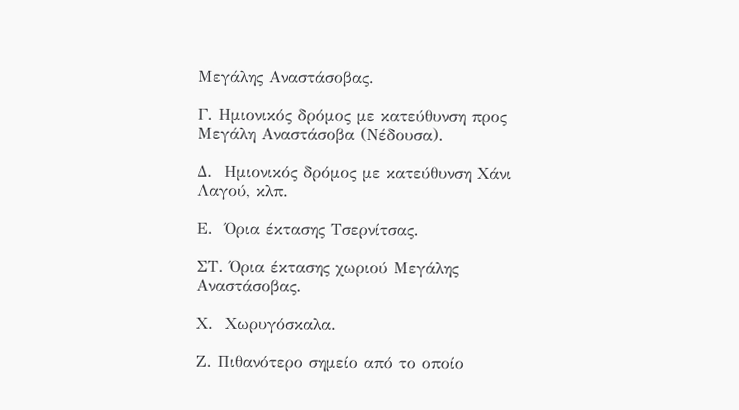Μεγάλης Αναστάσοβας.

Γ. Ημιονικός δρόμος με κατεύθυνση προς Μεγάλη Αναστάσοβα (Νέδουσα).

Δ.  Ημιονικός δρόμος με κατεύθυνση Χάνι Λαγού, κλπ.

Ε.  Όρια έκτασης Τσερνίτσας.

ΣΤ. Όρια έκτασης χωριού Μεγάλης Αναστάσοβας.

Χ.  Χωρυγόσκαλα.

Ζ. Πιθανότερο σημείο από το οποίο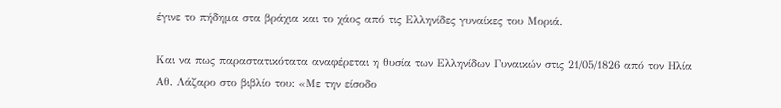έγινε το πήδημα στα βράχια και το χάος από τις Ελληνίδες γυναίκες του Μοριά.

Και να πως παραστατικότατα αναφέρεται η θυσία των Ελληνίδων Γυναικών στις 21/05/1826 από τον Ηλία Αθ. Λάζαρο στο βιβλίο του: «Με την είσοδο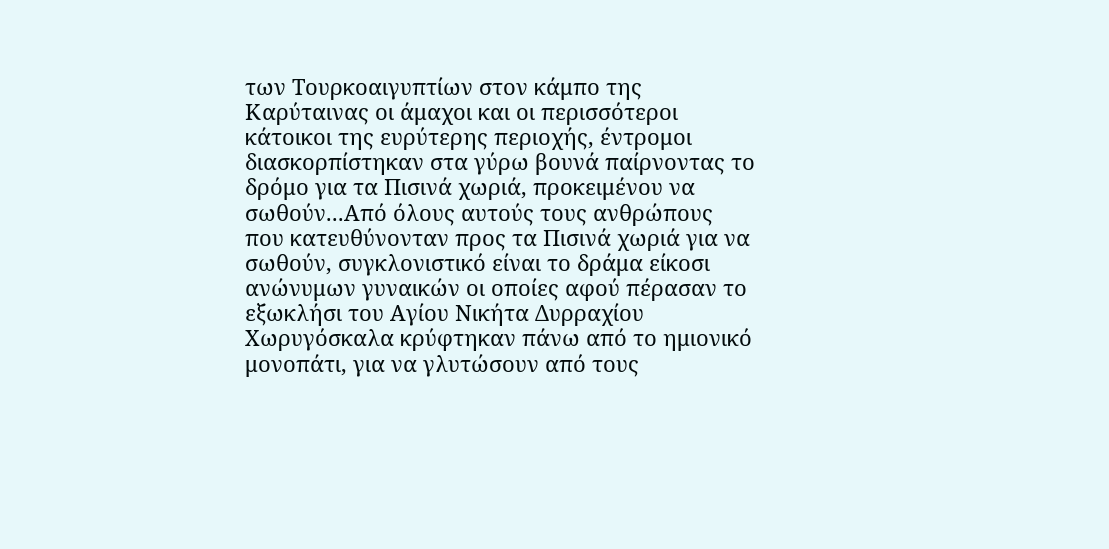των Τουρκοαιγυπτίων στον κάμπο της Καρύταινας οι άμαχοι και οι περισσότεροι κάτοικοι της ευρύτερης περιοχής, έντρομοι διασκορπίστηκαν στα γύρω βουνά παίρνοντας το δρόμο για τα Πισινά χωριά, προκειμένου να σωθούν...Από όλους αυτούς τους ανθρώπους που κατευθύνονταν προς τα Πισινά χωριά για να σωθούν, συγκλονιστικό είναι το δράμα είκοσι ανώνυμων γυναικών οι οποίες αφού πέρασαν το εξωκλήσι του Αγίου Νικήτα Δυρραχίου Χωρυγόσκαλα κρύφτηκαν πάνω από το ημιονικό μονοπάτι, για να γλυτώσουν από τους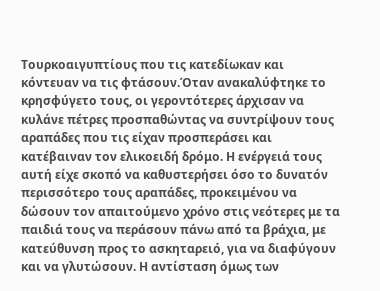Τουρκοαιγυπτίους που τις κατεδίωκαν και κόντευαν να τις φτάσουν.Όταν ανακαλύφτηκε το κρησφύγετο τους, οι γεροντότερες άρχισαν να κυλάνε πέτρες προσπαθώντας να συντρίψουν τους αραπάδες που τις είχαν προσπεράσει και κατέβαιναν τον ελικοειδή δρόμο. Η ενέργειά τους αυτή είχε σκοπό να καθυστερήσει όσο το δυνατόν περισσότερο τους αραπάδες, προκειμένου να δώσουν τον απαιτούμενο χρόνο στις νεότερες με τα παιδιά τους να περάσουν πάνω από τα βράχια, με κατεύθυνση προς το ασκηταρειό, για να διαφύγουν και να γλυτώσουν. Η αντίσταση όμως των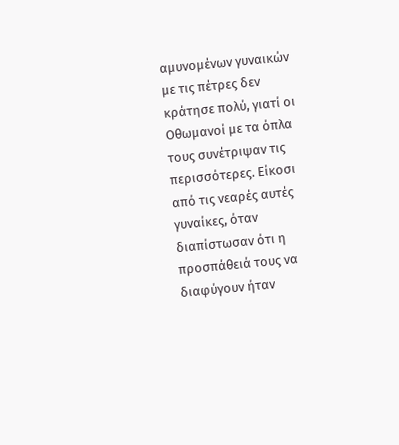αμυνομένων γυναικών με τις πέτρες δεν κράτησε πολύ, γιατί οι Οθωμανοί με τα όπλα τους συνέτριψαν τις περισσότερες. Είκοσι από τις νεαρές αυτές γυναίκες, όταν διαπίστωσαν ότι η προσπάθειά τους να διαφύγουν ήταν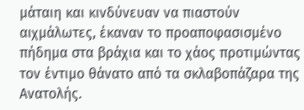μάταιη και κινδύνευαν να πιαστούν αιχμάλωτες, έκαναν το προαποφασισμένο πήδημα στα βράχια και το χάος προτιμώντας τον έντιμο θάνατο από τα σκλαβοπάζαρα της Ανατολής.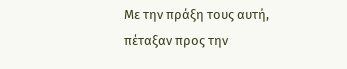Με την πράξη τους αυτή, πέταξαν προς την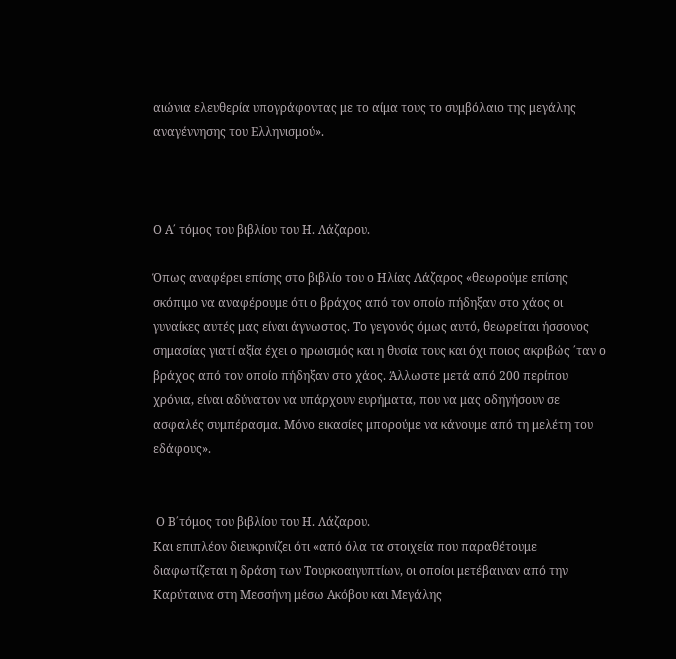αιώνια ελευθερία υπογράφοντας με το αίμα τους το συμβόλαιο της μεγάλης αναγέννησης του Ελληνισμού».



Ο Α΄ τόμος του βιβλίου του Η. Λάζαρου.

Όπως αναφέρει επίσης στο βιβλίο του ο Ηλίας Λάζαρος «θεωρούμε επίσης σκόπιμο να αναφέρουμε ότι ο βράχος από τον οποίο πήδηξαν στο χάος οι γυναίκες αυτές μας είναι άγνωστος. Το γεγονός όμως αυτό, θεωρείται ήσσονος σημασίας γιατί αξία έχει ο ηρωισμός και η θυσία τους και όχι ποιος ακριβώς ΄ταν ο βράχος από τον οποίο πήδηξαν στο χάος. Άλλωστε μετά από 200 περίπου χρόνια, είναι αδύνατον να υπάρχουν ευρήματα, που να μας οδηγήσουν σε ασφαλές συμπέρασμα. Μόνο εικασίες μπορούμε να κάνουμε από τη μελέτη του εδάφους».


 Ο Β΄τόμος του βιβλίου του Η. Λάζαρου.
Και επιπλέον διευκρινίζει ότι «από όλα τα στοιχεία που παραθέτουμε διαφωτίζεται η δράση των Τουρκοαιγυπτίων, οι οποίοι μετέβαιναν από την Καρύταινα στη Μεσσήνη μέσω Ακόβου και Μεγάλης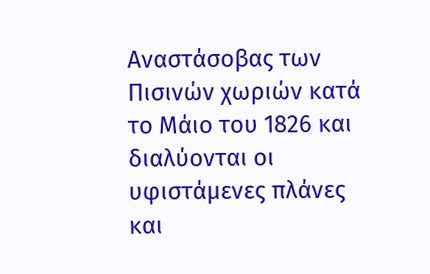Αναστάσοβας των Πισινών χωριών κατά το Μάιο του 1826 και διαλύονται οι υφιστάμενες πλάνες και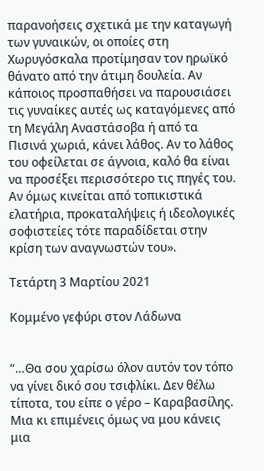παρανοήσεις σχετικά με την καταγωγή των γυναικών, οι οποίες στη Χωρυγόσκαλα προτίμησαν τον ηρωϊκό θάνατο από την άτιμη δουλεία. Αν κάποιος προσπαθήσει να παρουσιάσει τις γυναίκες αυτές ως καταγόμενες από τη Μεγάλη Αναστάσοβα ή από τα Πισινά χωριά, κάνει λάθος. Αν το λάθος του οφείλεται σε άγνοια, καλό θα είναι να προσέξει περισσότερο τις πηγές του. Αν όμως κινείται από τοπικιστικά ελατήρια, προκαταλήψεις ή ιδεολογικές σοφιστείες τότε παραδίδεται στην κρίση των αναγνωστών του».

Τετάρτη 3 Μαρτίου 2021

Κομμένο γεφύρι στον Λάδωνα


“…Θα σου χαρίσω όλον αυτόν τον τόπο να γίνει δικό σου τσιφλίκι. Δεν θέλω τίποτα, του είπε ο γέρο – Καραβασίλης. Μια κι επιμένεις όμως να μου κάνεις μια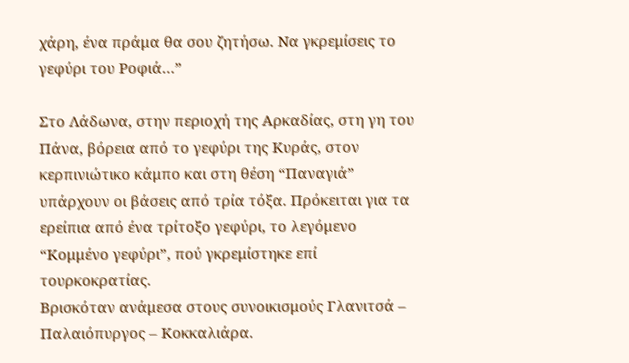χάρη, ένα πράμα θα σου ζητήσω. Να γκρεμίσεις το γεφύρι του Ροφιά…”

Στο Λάδωνα, στην περιοχή της Αρκαδίας, στη γη του Πάνα, βόρεια από το γεφύρι της Κυράς, στον κερπινιώτικο κάμπο και στη θέση “Παναγιά” υπάρχουν οι βάσεις από τρία τόξα. Πρόκειται για τα ερείπια από ένα τρίτοξο γεφύρι, το λεγόμενο “Κομμένο γεφύρι”, πού γκρεμίστηκε επί τουρκοκρατίας.
Βρισκόταν ανάμεσα στους συνοικισμούς Γλανιτσά – Παλαιόπυργος – Κοκκαλιάρα.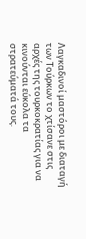Λαγκαδινοί μαστόροι με διαταγή των Τούρκων το χτίσανε στις αρχές της τουρκοκρατίας για να κινούνται εύκολα τα στρατεύματά τους.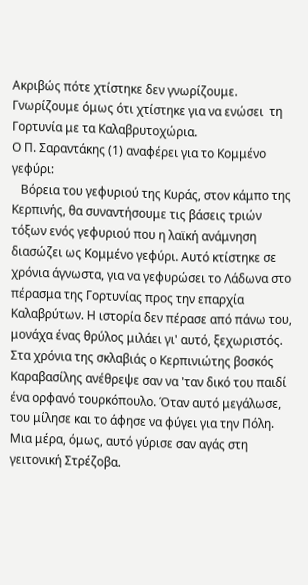Ακριβώς πότε χτίστηκε δεν γνωρίζουμε. Γνωρίζουμε όμως ότι χτίστηκε για να ενώσει  τη Γορτυνία με τα Καλαβρυτοχώρια.
Ο Π. Σαραντάκης (1) αναφέρει για το Κομμένο γεφύρι:
   Βόρεια του γεφυριού της Κυράς, στον κάμπο της Κερπινής, θα συναντήσουμε τις βάσεις τριών τόξων ενός γεφυριού που η λαϊκή ανάμνηση διασώζει ως Κομμένο γεφύρι. Αυτό κτίστηκε σε χρόνια άγνωστα, για να γεφυρώσει το Λάδωνα στο πέρασμα της Γορτυνίας προς την επαρχία Καλαβρύτων. Η ιστορία δεν πέρασε από πάνω του, μονάχα ένας θρύλος μιλάει γι' αυτό, ξεχωριστός. Στα χρόνια της σκλαβιάς ο Κερπινιώτης βοσκός Καραβασίλης ανέθρεψε σαν να 'ταν δικό του παιδί ένα ορφανό τουρκόπουλο. Όταν αυτό μεγάλωσε, του μίλησε και το άφησε να φύγει για την Πόλη. Μια μέρα, όμως, αυτό γύρισε σαν αγάς στη γειτονική Στρέζοβα.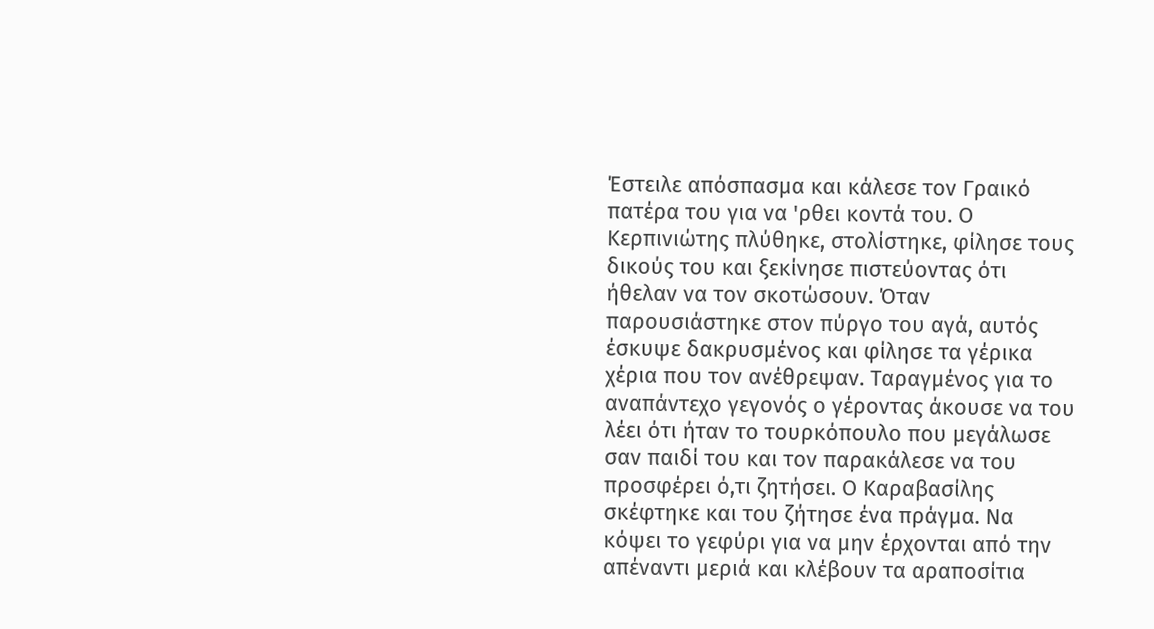Έστειλε απόσπασμα και κάλεσε τον Γραικό πατέρα του για να 'ρθει κοντά του. Ο Κερπινιώτης πλύθηκε, στολίστηκε, φίλησε τους δικούς του και ξεκίνησε πιστεύοντας ότι ήθελαν να τον σκοτώσουν. Όταν παρουσιάστηκε στον πύργο του αγά, αυτός έσκυψε δακρυσμένος και φίλησε τα γέρικα χέρια που τον ανέθρεψαν. Ταραγμένος για το αναπάντεχο γεγονός ο γέροντας άκουσε να του λέει ότι ήταν το τουρκόπουλο που μεγάλωσε σαν παιδί του και τον παρακάλεσε να του προσφέρει ό,τι ζητήσει. Ο Καραβασίλης σκέφτηκε και του ζήτησε ένα πράγμα. Να κόψει το γεφύρι για να μην έρχονται από την απέναντι μεριά και κλέβουν τα αραποσίτια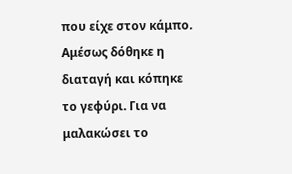που είχε στον κάμπο. Αμέσως δόθηκε η διαταγή και κόπηκε το γεφύρι. Για να μαλακώσει το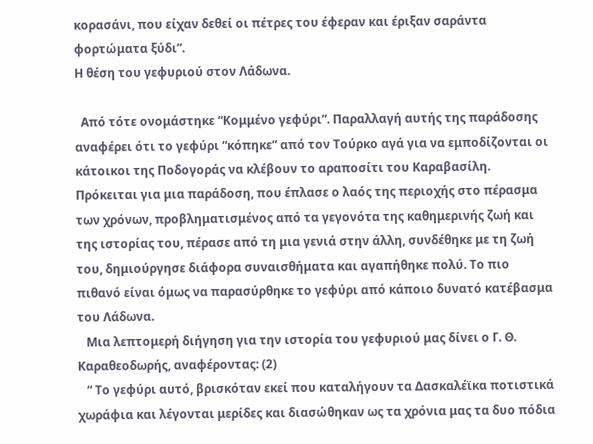κορασάνι, που είχαν δεθεί οι πέτρες του έφεραν και έριξαν σαράντα φορτώματα ξύδι”.
Η θέση του γεφυριού στον Λάδωνα.

  Από τότε ονομάστηκε “Κομμένο γεφύρι”. Παραλλαγή αυτής της παράδοσης αναφέρει ότι το γεφύρι “κόπηκε” από τον Τούρκο αγά για να εμποδίζονται οι κάτοικοι της Ποδογοράς να κλέβουν το αραποσίτι του Καραβασίλη. Πρόκειται για μια παράδοση, που έπλασε ο λαός της περιοχής στο πέρασμα των χρόνων, προβληματισμένος από τα γεγονότα της καθημερινής ζωή και της ιστορίας του, πέρασε από τη μια γενιά στην άλλη, συνδέθηκε με τη ζωή του, δημιούργησε διάφορα συναισθήματα και αγαπήθηκε πολύ. Το πιο πιθανό είναι όμως να παρασύρθηκε το γεφύρι από κάποιο δυνατό κατέβασμα του Λάδωνα.
   Μια λεπτομερή διήγηση για την ιστορία του γεφυριού μας δίνει ο Γ. Θ. Καραθεοδωρής, αναφέροντας: (2)
   “ Το γεφύρι αυτό, βρισκόταν εκεί που καταλήγουν τα Δασκαλέϊκα ποτιστικά χωράφια και λέγονται μερίδες και διασώθηκαν ως τα χρόνια μας τα δυο πόδια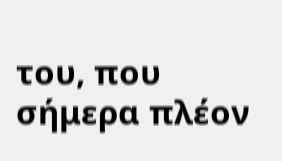του, που σήμερα πλέον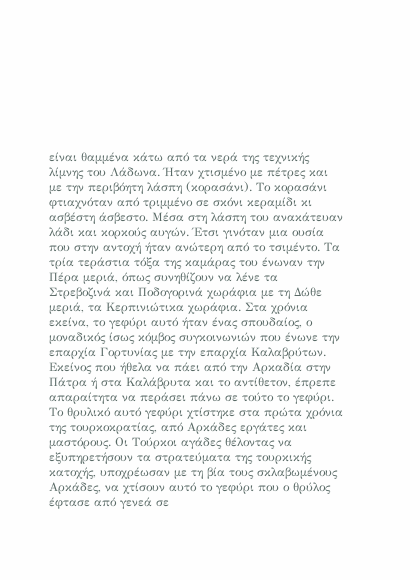είναι θαμμένα κάτω από τα νερά της τεχνικής λίμνης του Λάδωνα. Ήταν χτισμένο με πέτρες και με την περιβόητη λάσπη (κορασάνι). Το κορασάνι φτιαχνόταν από τριμμένο σε σκόνι κεραμίδι κι ασβέστη άσβεστο. Μέσα στη λάσπη του ανακάτευαν λάδι και κορκούς αυγών. Έτσι γινόταν μια ουσία που στην αντοχή ήταν ανώτερη από το τσιμέντο. Τα τρία τεράστια τόξα της καμάρας του ένωναν την Πέρα μεριά, όπως συνηθίζουν να λένε τα Στρεβοζινά και Ποδογορινά χωράφια με τη Δώθε μεριά, τα Κερπινιώτικα χωράφια. Στα χρόνια εκείνα, το γεφύρι αυτό ήταν ένας σπουδαίος, ο μοναδικός ίσως κόμβος συγκοινωνιών που ένωνε την επαρχία Γορτυνίας με την επαρχία Καλαβρύτων. Εκείνος που ήθελα να πάει από την Αρκαδία στην Πάτρα ή στα Καλάβρυτα και το αντίθετον, έπρεπε απαραίτητα να περάσει πάνω σε τούτο το γεφύρι. Το θρυλικό αυτό γεφύρι χτίστηκε στα πρώτα χρόνια της τουρκοκρατίας, από Αρκάδες εργάτες και μαστόρους. Οι Τούρκοι αγάδες θέλοντας να εξυπηρετήσουν τα στρατεύματα της τουρκικής κατοχής, υποχρέωσαν με τη βία τους σκλαβωμένους Αρκάδες, να χτίσουν αυτό το γεφύρι που ο θρύλος έφτασε από γενεά σε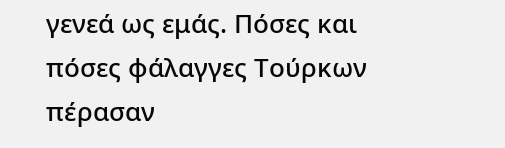γενεά ως εμάς. Πόσες και πόσες φάλαγγες Τούρκων πέρασαν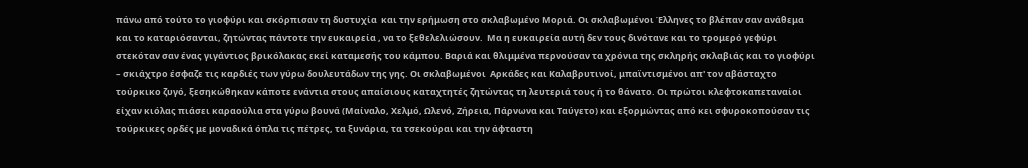πάνω από τούτο το γιοφύρι και σκόρπισαν τη δυστυχία  και την ερήμωση στο σκλαβωμένο Μοριά. Οι σκλαβωμένοι Έλληνες το βλέπαν σαν ανάθεμα και το καταριόσανται, ζητώντας πάντοτε την ευκαιρεία , να το ξεθελελιώσουν.  Μα η ευκαιρεία αυτή δεν τους δινότανε και το τρομερό γεφύρι στεκόταν σαν ένας γιγάντιος βρικόλακας εκεί καταμεσής του κάμπου. Βαριά και θλιμμένα περνούσαν τα χρόνια της σκληρής σκλαβιάς και το γιοφύρι – σκιάχτρο έσφαζε τις καρδιές των γύρω δουλευτάδων της γης. Οι σκλαβωμένοι  Αρκάδες και Καλαβρυτινοί, μπαϊντισμένοι απ' τον αβάσταχτο τούρκικο ζυγό, ξεσηκώθηκαν κάποτε ενάντια στους απαίσιους καταχτητές ζητώντας τη λευτεριά τους ή το θάνατο. Οι πρώτοι κλεφτοκαπεταναίοι είχαν κιόλας πιάσει καραούλια στα γύρω βουνά (Μαίναλο, Χελμό, Ωλενό, Ζήρεια, Πάρνωνα και Ταύγετο) και εξορμώντας από κει σφυροκοπούσαν τις τούρκικες ορδές με μοναδικά όπλα τις πέτρες, τα ξυνάρια, τα τσεκούραι και την άφταστη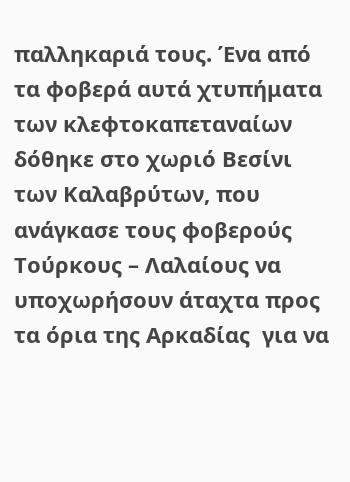παλληκαριά τους. Ένα από τα φοβερά αυτά χτυπήματα των κλεφτοκαπεταναίων δόθηκε στο χωριό Βεσίνι των Καλαβρύτων, που ανάγκασε τους φοβερούς Τούρκους – Λαλαίους να υποχωρήσουν άταχτα προς τα όρια της Αρκαδίας  για να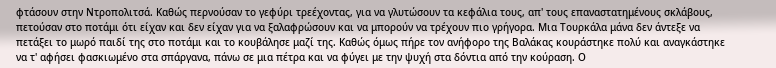φτάσουν στην Ντροπολιτσά. Καθώς περνούσαν το γεφύρι τρεέχοντας, για να γλυτώσουν τα κεφάλια τους, απ' τους επαναστατημένους σκλάβους, πετούσαν στο ποτάμι ότι είχαν και δεν είχαν για να ξαλαφρώσουν και να μπορούν να τρέχουν πιο γρήγορα. Μια Τουρκάλα μάνα δεν άντεξε να πετάξει το μωρό παιδί της στο ποτάμι και το κουβάλησε μαζί της. Καθώς όμως πήρε τον ανήφορο της Βαλάκας κουράστηκε πολύ και αναγκάστηκε να τ' αφήσει φασκιωμένο στα σπάργανα, πάνω σε μια πέτρα και να φύγει με την ψυχή στα δόντια από την κούραση. Ο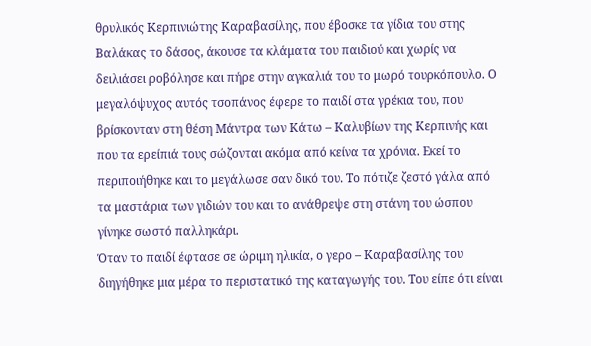θρυλικός Κερπινιώτης Καραβασίλης, που έβοσκε τα γίδια του στης Βαλάκας το δάσος, άκουσε τα κλάματα του παιδιού και χωρίς να δειλιάσει ροβόλησε και πήρε στην αγκαλιά του το μωρό τουρκόπουλο. Ο μεγαλόψυχος αυτός τσοπάνος έφερε το παιδί στα γρέκια του, που βρίσκονταν στη θέση Μάντρα των Κάτω – Καλυβίων της Κερπινής και που τα ερείπιά τους σώζονται ακόμα από κείνα τα χρόνια. Εκεί το περιποιήθηκε και το μεγάλωσε σαν δικό του. Το πότιζε ζεστό γάλα από τα μαστάρια των γιδιών του και το ανάθρεψε στη στάνη του ώσπου γίνηκε σωστό παλληκάρι.
Όταν το παιδί έφτασε σε ώριμη ηλικία, ο γερο – Καραβασίλης του διηγήθηκε μια μέρα το περιστατικό της καταγωγής του. Του είπε ότι είναι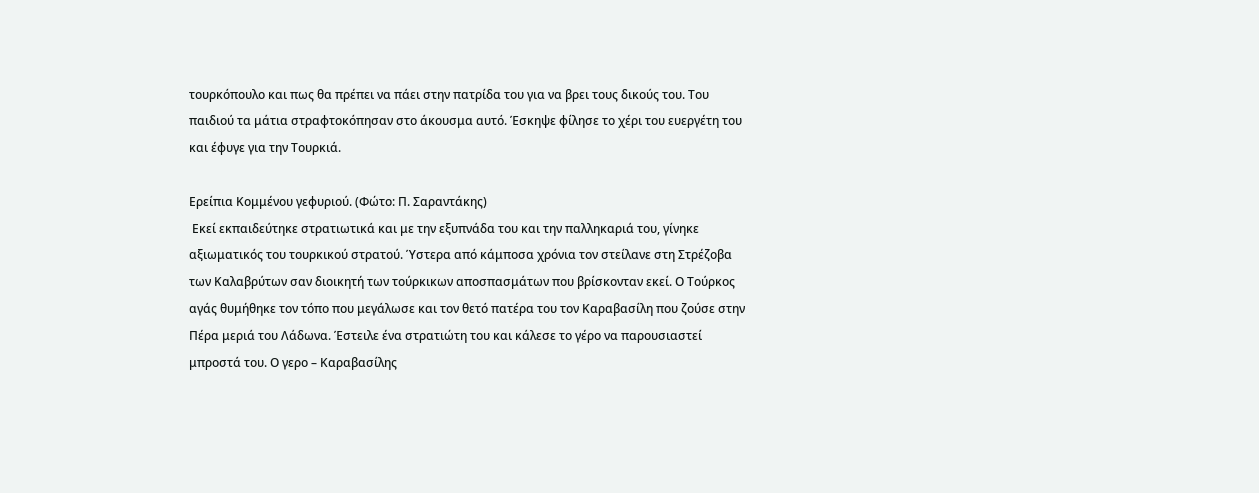τουρκόπουλο και πως θα πρέπει να πάει στην πατρίδα του για να βρει τους δικούς του. Του παιδιού τα μάτια στραφτοκόπησαν στο άκουσμα αυτό. Έσκηψε φίλησε το χέρι του ευεργέτη του και έφυγε για την Τουρκιά.

Ερείπια Κομμένου γεφυριού. (Φώτο: Π. Σαραντάκης)
 Εκεί εκπαιδεύτηκε στρατιωτικά και με την εξυπνάδα του και την παλληκαριά του, γίνηκε αξιωματικός του τουρκικού στρατού. Ύστερα από κάμποσα χρόνια τον στείλανε στη Στρέζοβα των Καλαβρύτων σαν διοικητή των τούρκικων αποσπασμάτων που βρίσκονταν εκεί. Ο Τούρκος αγάς θυμήθηκε τον τόπο που μεγάλωσε και τον θετό πατέρα του τον Καραβασίλη που ζούσε στην Πέρα μεριά του Λάδωνα. Έστειλε ένα στρατιώτη του και κάλεσε το γέρο να παρουσιαστεί μπροστά του. Ο γερο – Καραβασίλης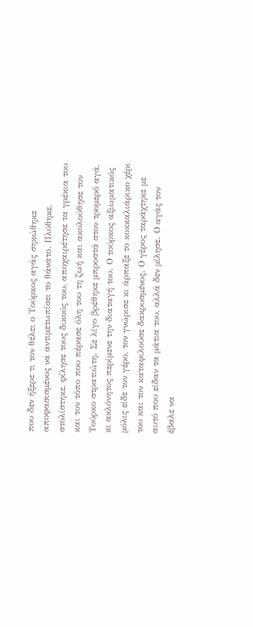που δεν ήξερε τι τον θέλει ο Τούρκος αγάς σηκώθηκε αποφασισμένος να αντιμετωπίσει το θάνατο. Πλύθηκε, στολίστηκε, φίλησε τους δικούς του, αποχαιρέτησε τα γρέκια του και τον τόπο που πέρασε όλη του τη ζωή και ακολούθησε τον Τούρκο στρατιώτη. Σε λίγο βρέθηκε μπροστά στον τρομερό αγά, κι ακλόνητος περίμενε την διαταγή του. Ο τούρκος αξιωματικός μόλις είδε τον γέρο, τον γνώρισε κι άρπαξε το κοκκαλιάρικο χέρι του και τον καταφιλούσε δακρυσμένος. Ο γέρος ταράχτηκε με αυτό που είδαν τα μάτια του, αλλά δεν μίλησε. Ο αγάς τον έβαλε να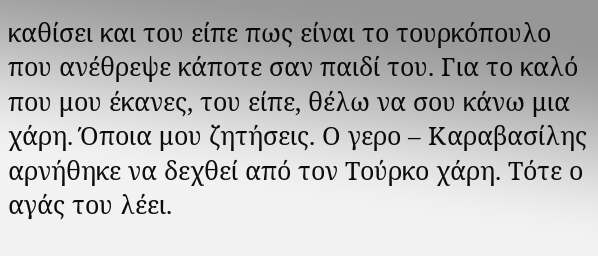καθίσει και του είπε πως είναι το τουρκόπουλο που ανέθρεψε κάποτε σαν παιδί του. Για το καλό που μου έκανες, του είπε, θέλω να σου κάνω μια χάρη. Όποια μου ζητήσεις. Ο γερο – Καραβασίλης αρνήθηκε να δεχθεί από τον Τούρκο χάρη. Τότε ο αγάς του λέει.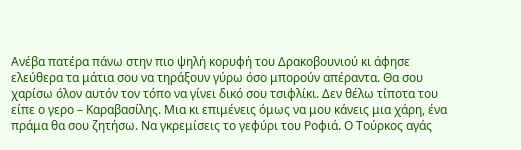Ανέβα πατέρα πάνω στην πιο ψηλή κορυφή του Δρακοβουνιού κι άφησε  ελεύθερα τα μάτια σου να τηράξουν γύρω όσο μπορούν απέραντα. Θα σου χαρίσω όλον αυτόν τον τόπο να γίνει δικό σου τσιφλίκι. Δεν θέλω τίποτα του είπε ο γερο – Καραβασίλης. Μια κι επιμένεις όμως να μου κάνεις μια χάρη, ένα πράμα θα σου ζητήσω. Να γκρεμίσεις το γεφύρι του Ροφιά. Ο Τούρκος αγάς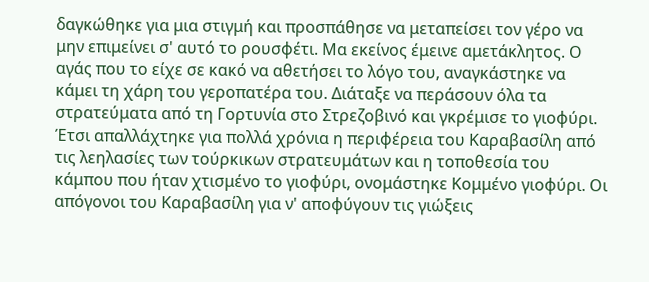δαγκώθηκε για μια στιγμή και προσπάθησε να μεταπείσει τον γέρο να μην επιμείνει σ' αυτό το ρουσφέτι. Μα εκείνος έμεινε αμετάκλητος. Ο αγάς που το είχε σε κακό να αθετήσει το λόγο του, αναγκάστηκε να κάμει τη χάρη του γεροπατέρα του. Διάταξε να περάσουν όλα τα στρατεύματα από τη Γορτυνία στο Στρεζοβινό και γκρέμισε το γιοφύρι. Έτσι απαλλάχτηκε για πολλά χρόνια η περιφέρεια του Καραβασίλη από τις λεηλασίες των τούρκικων στρατευμάτων και η τοποθεσία του κάμπου που ήταν χτισμένο το γιοφύρι, ονομάστηκε Κομμένο γιοφύρι. Οι απόγονοι του Καραβασίλη για ν' αποφύγουν τις γιώξεις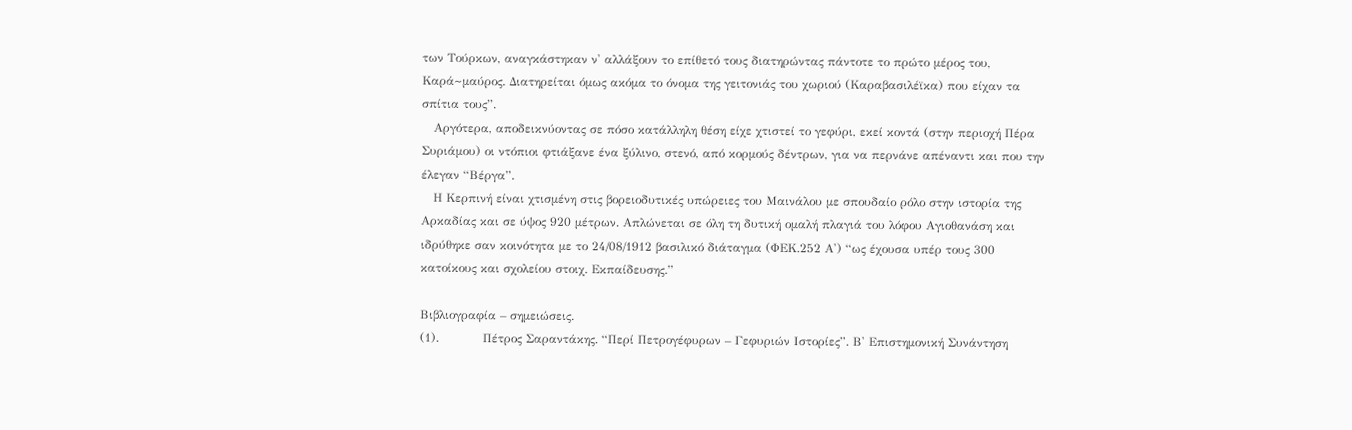των Τούρκων, αναγκάστηκαν ν' αλλάξουν το επίθετό τους διατηρώντας πάντοτε το πρώτο μέρος του, Καρά~μαύρος. Διατηρείται όμως ακόμα το όνομα της γειτονιάς του χωριού (Καραβασιλέϊκα) που είχαν τα σπίτια τους”.
   Αργότερα, αποδεικνύοντας σε πόσο κατάλληλη θέση είχε χτιστεί το γεφύρι, εκεί κοντά (στην περιοχή Πέρα Συριάμου) οι ντόπιοι φτιάξανε ένα ξύλινο, στενό, από κορμούς δέντρων, για να περνάνε απέναντι και που την έλεγαν “Βέργα”.
   Η Κερπινή είναι χτισμένη στις βορειοδυτικές υπώρειες του Μαινάλου με σπουδαίο ρόλο στην ιστορία της Αρκαδίας και σε ύψος 920 μέτρων. Απλώνεται σε όλη τη δυτική ομαλή πλαγιά του λόφου Αγιοθανάση και ιδρύθηκε σαν κοινότητα με το 24/08/1912 βασιλικό διάταγμα (ΦΕΚ.252 Α') “ως έχουσα υπέρ τους 300 κατοίκους και σχολείου στοιχ. Εκπαίδευσης.”

Βιβλιογραφία – σημειώσεις.
(1).           Πέτρος Σαραντάκης. “Περί Πετρογέφυρων – Γεφυριών Ιστορίες”. Β' Επιστημονική Συνάντηση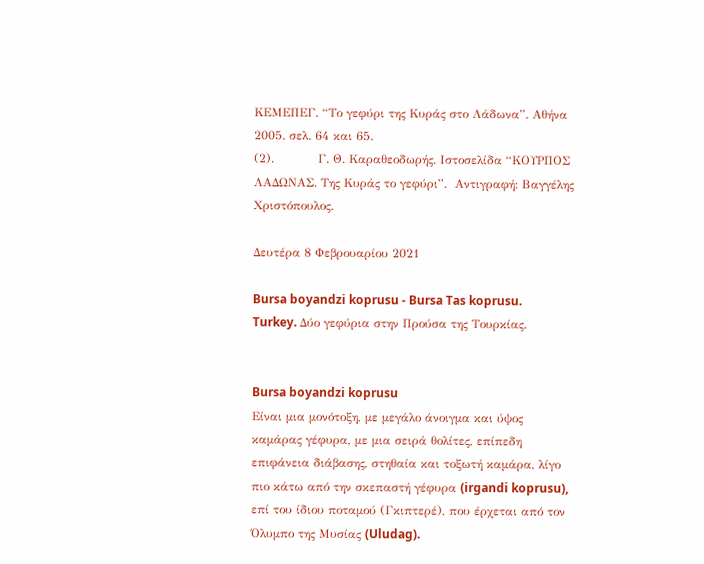ΚΕΜΕΠΕΓ. “Το γεφύρι της Κυράς στο Λάδωνα”. Αθήνα 2005. σελ. 64 και 65.
(2).           Γ. Θ. Καραθεοδωρής. Ιστοσελίδα “ΚΟΥΡΠΟΣ ΛΑΔΩΝΑΣ. Της Κυράς το γεφύρι”.  Αντιγραφή: Βαγγέλης Χριστόπουλος.

Δευτέρα 8 Φεβρουαρίου 2021

Bursa boyandzi koprusu - Bursa Tas koprusu. Turkey. Δύο γεφύρια στην Προύσα της Τουρκίας.


Bursa boyandzi koprusu
Είναι μια μονότοξη, με μεγάλο άνοιγμα και ύψος καμάρας γέφυρα, με μια σειρά θολίτες, επίπεδη επιφάνεια διάβασης, στηθαία και τοξωτή καμάρα, λίγο πιο κάτω από την σκεπαστή γέφυρα (irgandi koprusu), επί του ίδιου ποταμού (Γκιπτερέ), που έρχεται από τον Όλυμπο της Μυσίας (Uludag).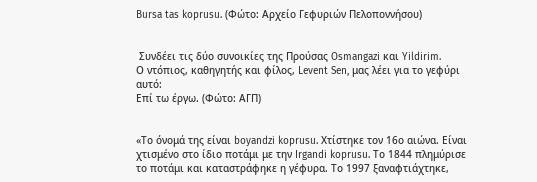Bursa tas koprusu. (Φώτο: Αρχείο Γεφυριών Πελοποννήσου)


 Συνδέει τις δύο συνοικίες της Προύσας Osmangazi και Yildirim.
Ο ντόπιος, καθηγητής και φίλος, Levent Sen, μας λέει για το γεφύρι αυτό:
Επί τω έργω. (Φώτο: ΑΓΠ)


«Το όνομά της είναι boyandzi koprusu. Χτίστηκε τον 16ο αιώνα. Είναι χτισμένο στο ίδιο ποτάμι με την Irgandi koprusu. Το 1844 πλημύρισε το ποτάμι και καταστράφηκε η γέφυρα. Το 1997 ξαναφτιάχτηκε,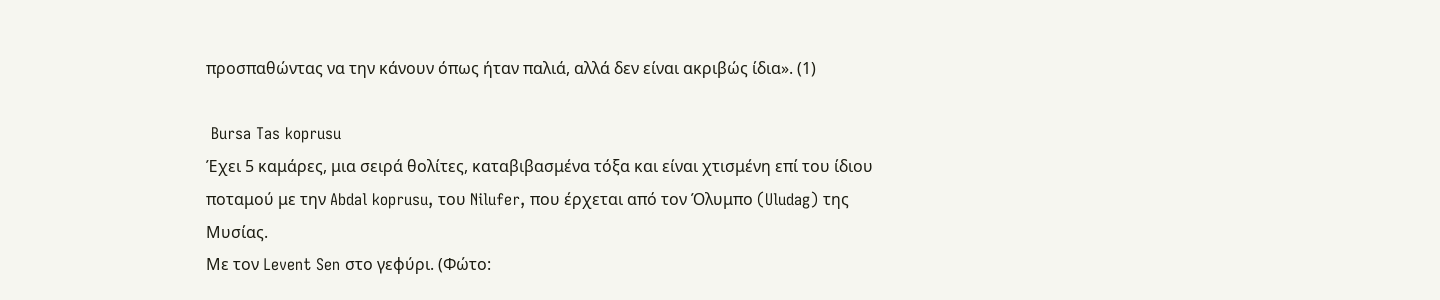προσπαθώντας να την κάνουν όπως ήταν παλιά, αλλά δεν είναι ακριβώς ίδια». (1)

 Bursa Tas koprusu
Έχει 5 καμάρες, μια σειρά θολίτες, καταβιβασμένα τόξα και είναι χτισμένη επί του ίδιου ποταμού με την Abdal koprusu, του Nilufer, που έρχεται από τον Όλυμπο (Uludag) της Μυσίας.
Με τον Levent Sen στο γεφύρι. (Φώτο: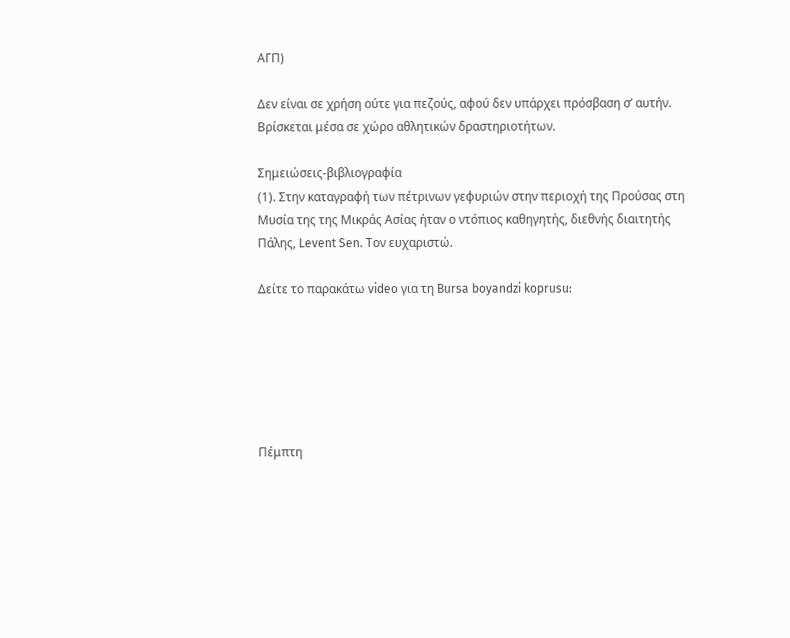ΑΓΠ)

Δεν είναι σε χρήση ούτε για πεζούς, αφού δεν υπάρχει πρόσβαση σ’ αυτήν.
Βρίσκεται μέσα σε χώρο αθλητικών δραστηριοτήτων.

Σημειώσεις-βιβλιογραφία
(1). Στην καταγραφή των πέτρινων γεφυριών στην περιοχή της Προύσας στη Μυσία της της Μικράς Ασίας ήταν ο ντόπιος καθηγητής, διεθνής διαιτητής Πάλης, Levent Sen. Τον ευχαριστώ.

Δείτε τo παρακάτω video για τη Bursa boyandzi koprusu:






Πέμπτη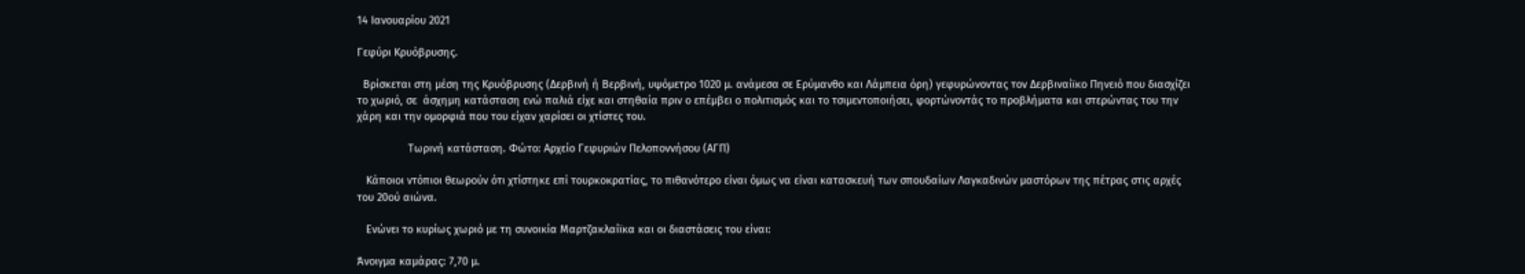14 Ιανουαρίου 2021

Γεφύρι Κρυόβρυσης.

  Βρίσκεται στη μέση της Κρυόβρυσης (Δερβινή ή Βερβινή, υψόμετρο 1020 μ. ανάμεσα σε Ερύμανθο και Λάμπεια όρη) γεφυρώνοντας τον Δερβιναίϊκο Πηνειό που διασχίζει το χωριό, σε  άσχημη κατάσταση ενώ παλιά είχε και στηθαία πριν ο επέμβει ο πολιτισμός και το τσιμεντοποιήσει, φορτώνοντάς το προβλήματα και στερώντας του την χάρη και την ομορφιά που του είχαν χαρίσει οι χτίστες του.

                 Τωρινή κατάσταση. Φώτο: Αρχείο Γεφυριών Πελοποννήσου (ΑΓΠ)

   Κάποιοι ντόπιοι θεωρούν ότι χτίστηκε επί τουρκοκρατίας, το πιθανότερο είναι όμως να είναι κατασκευή των σπουδαίων Λαγκαδινών μαστόρων της πέτρας στις αρχές του 20ού αιώνα.

   Ενώνει το κυρίως χωριό με τη συνοικία Μαρτζακλαίϊκα και οι διαστάσεις του είναι:

Άνοιγμα καμάρας: 7,70 μ.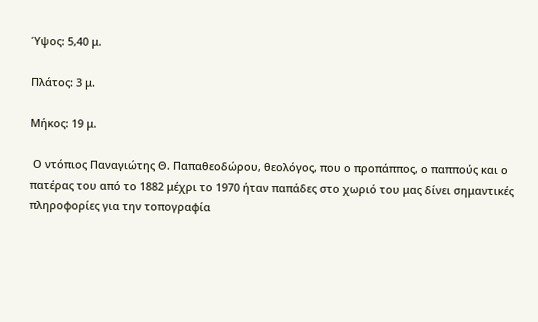Ύψος: 5,40 μ.

Πλάτος: 3 μ.

Μήκος: 19 μ.

 Ο ντόπιος Παναγιώτης Θ. Παπαθεοδώρου, θεολόγος, που ο προπάππος, ο παππούς και ο πατέρας του από το 1882 μέχρι το 1970 ήταν παπάδες στο χωριό του μας δίνει σημαντικές πληροφορίες για την τοπογραφία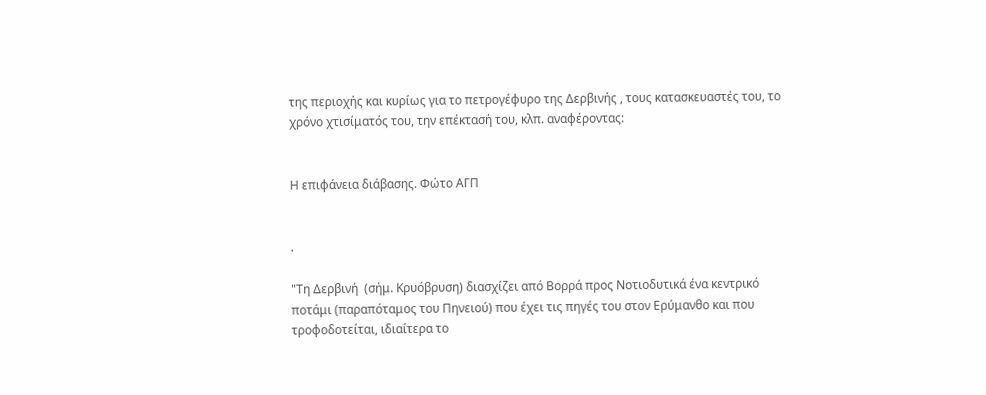της περιοχής και κυρίως για το πετρογέφυρο της Δερβινής , τους κατασκευαστές του, το χρόνο χτισίματός του, την επέκτασή του, κλπ. αναφέροντας:


Η επιφάνεια διάβασης. Φώτο ΑΓΠ


.

"Τη Δερβινή  (σήμ. Κρυόβρυση) διασχίζει από Βορρά προς Νοτιοδυτικά ένα κεντρικό ποτάμι (παραπόταμος του Πηνειού) που έχει τις πηγές του στον Ερύμανθο και που τροφοδοτείται, ιδιαίτερα το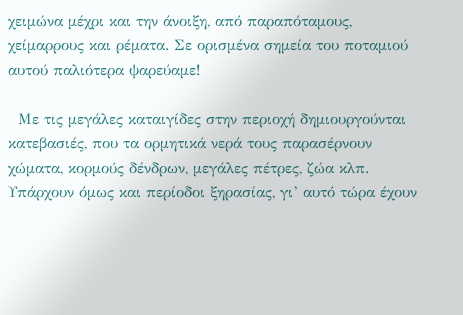χειμώνα μέχρι και την άνοιξη, από παραπόταμους, χείμαρρους και ρέματα. Σε ορισμένα σημεία του ποταμιού αυτού παλιότερα ψαρεύαμε!

  Με τις μεγάλες καταιγίδες στην περιοχή δημιουργούνται κατεβασιές, που τα ορμητικά νερά τους παρασέρνουν χώματα, κορμούς δένδρων, μεγάλες πέτρες, ζώα κλπ. Υπάρχουν όμως και περίοδοι ξηρασίας, γι’ αυτό τώρα έχουν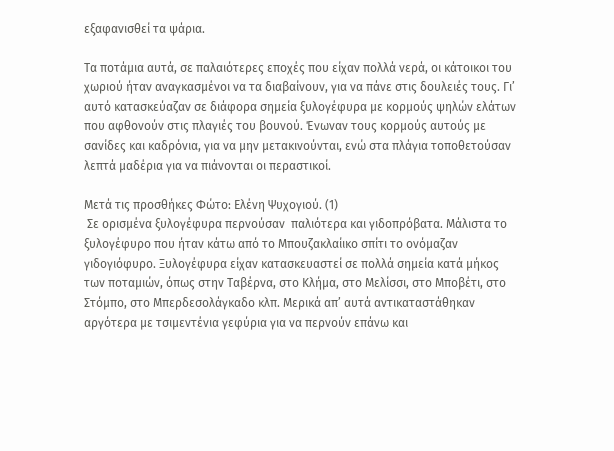εξαφανισθεί τα ψάρια.

Τα ποτάμια αυτά, σε παλαιότερες εποχές που είχαν πολλά νερά, οι κάτοικοι του χωριού ήταν αναγκασμένοι να τα διαβαίνουν, για να πάνε στις δουλειές τους. Γι’ αυτό κατασκεύαζαν σε διάφορα σημεία ξυλογέφυρα με κορμούς ψηλών ελάτων που αφθονούν στις πλαγιές του βουνού. Ένωναν τους κορμούς αυτούς με σανίδες και καδρόνια, για να μην μετακινούνται, ενώ στα πλάγια τοποθετούσαν λεπτά μαδέρια για να πιάνονται οι περαστικοί.

Μετά τις προσθήκες Φώτο: Ελένη Ψυχογιού. (1)
 Σε ορισμένα ξυλογέφυρα περνούσαν  παλιότερα και γιδοπρόβατα. Μάλιστα το ξυλογέφυρο που ήταν κάτω από το Μπουζακλαίικο σπίτι το ονόμαζαν γιδογιόφυρο. Ξυλογέφυρα είχαν κατασκευαστεί σε πολλά σημεία κατά μήκος των ποταμιών, όπως στην Ταβέρνα, στο Κλήμα, στο Μελίσσι, στο Μποβέτι, στο Στόμπο, στο Μπερδεσολάγκαδο κλπ. Μερικά απ’ αυτά αντικαταστάθηκαν αργότερα με τσιμεντένια γεφύρια για να περνούν επάνω και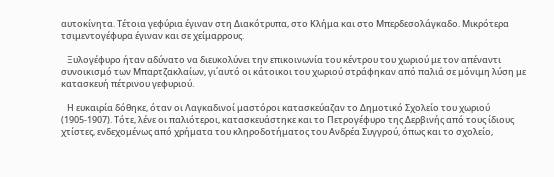αυτοκίνητα. Τέτοια γεφύρια έγιναν στη Διακότρυπα, στο Κλήμα και στο Μπερδεσολάγκαδο. Μικρότερα τσιμεντογέφυρα έγιναν και σε χείμαρρους.

   Ξυλογέφυρο ήταν αδύνατο να διευκολύνει την επικοινωνία του κέντρου του χωριού με τον απέναντι συνοικισμό των Μπαρτζακλαίων, γι΄αυτό οι κάτοικοι του χωριού στράφηκαν από παλιά σε μόνιμη λύση με κατασκευή πέτρινου γεφυριού.

   Η ευκαιρία δόθηκε, όταν οι Λαγκαδινοί μαστόροι κατασκεύαζαν το Δημοτικό Σχολείο του χωριού (1905-1907). Τότε, λένε οι παλιότεροι, κατασκευάστηκε και το Πετρογέφυρο της Δερβινής από τους ίδιους χτίστες, ενδεχομένως από χρήματα του κληροδοτήματος του Ανδρέα Συγγρού, όπως και το σχολείο,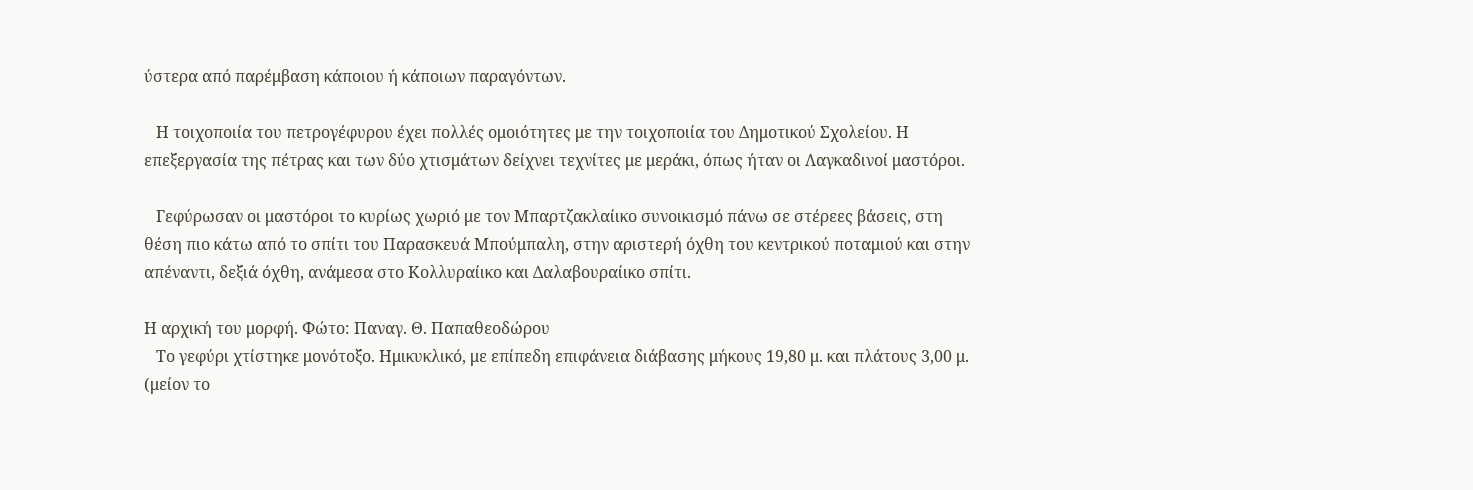ύστερα από παρέμβαση κάποιου ή κάποιων παραγόντων.

   Η τοιχοποιία του πετρογέφυρου έχει πολλές ομοιότητες με την τοιχοποιία του Δημοτικού Σχολείου. Η επεξεργασία της πέτρας και των δύο χτισμάτων δείχνει τεχνίτες με μεράκι, όπως ήταν οι Λαγκαδινοί μαστόροι.

   Γεφύρωσαν οι μαστόροι το κυρίως χωριό με τον Μπαρτζακλαίικο συνοικισμό πάνω σε στέρεες βάσεις, στη θέση πιο κάτω από το σπίτι του Παρασκευά Μπούμπαλη, στην αριστερή όχθη του κεντρικού ποταμιού και στην απέναντι, δεξιά όχθη, ανάμεσα στο Κολλυραίικο και Δαλαβουραίικο σπίτι.

Η αρχική του μορφή. Φώτο: Παναγ. Θ. Παπαθεοδώρου
   Το γεφύρι χτίστηκε μονότοξο. Ημικυκλικό, με επίπεδη επιφάνεια διάβασης μήκους 19,80 μ. και πλάτους 3,00 μ. (μείον το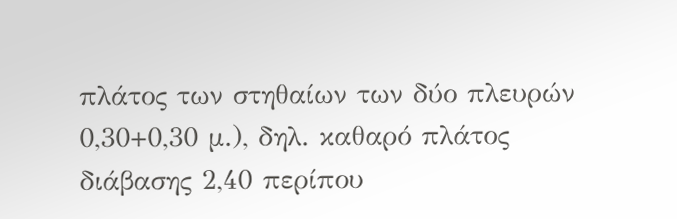πλάτος των στηθαίων των δύο πλευρών 0,30+0,30 μ.), δηλ. καθαρό πλάτος διάβασης 2,40 περίπου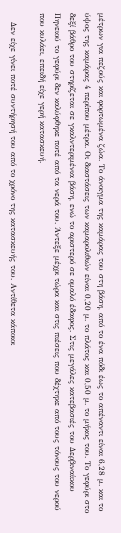μέτρων για πεζούς και φορτωμένα ζώα. Το άνοιγμα της καμάρας του στη βάση, από το ένα πόδι έως το απέναντι είναι 6,28 μ. και το ύψος της καμάρας 4 περίπου μέτρα. Οι διαστάσεις των καμαρολιθιών είναι 0,20 μ. το πλάτος και 0,50 μ. το μήκος του. Το γεφύρι στο δεξί βάθρο του στηρίζεται σε γκαλντεριμένια βάση, ενώ το αριστερό σε ομαλό έδαφος. Στις μεγάλες κατεβασιές του Δερβιναίικου Πηνειού το γεφύρι δεν καλύφθηκε ποτέ από τα νερά του. Άντεξε μέχρι τώρα και στις πιέσεις που δέχτηκε από τους τόνους του νερού που κυλάει, επειδή είχε γερή κατασκευή.

   Δεν είχε γίνει ποτέ συντήρησή του από το χρόνο της κατασκευής του. Αντίθετα κάποιοι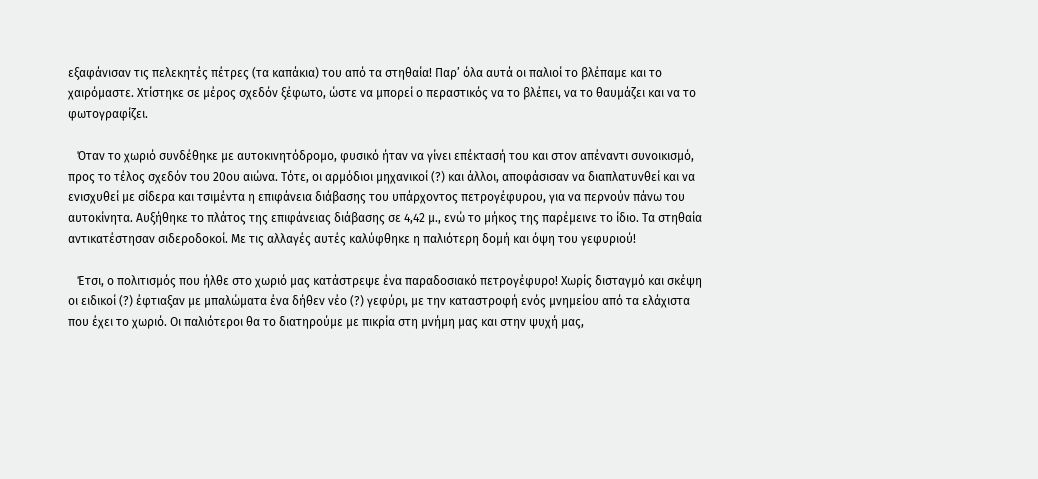εξαφάνισαν τις πελεκητές πέτρες (τα καπάκια) του από τα στηθαία! Παρ’ όλα αυτά οι παλιοί το βλέπαμε και το χαιρόμαστε. Χτίστηκε σε μέρος σχεδόν ξέφωτο, ώστε να μπορεί ο περαστικός να το βλέπει, να το θαυμάζει και να το φωτογραφίζει.

   Όταν το χωριό συνδέθηκε με αυτοκινητόδρομο, φυσικό ήταν να γίνει επέκτασή του και στον απέναντι συνοικισμό, προς το τέλος σχεδόν του 20ου αιώνα. Τότε, οι αρμόδιοι μηχανικοί (?) και άλλοι, αποφάσισαν να διαπλατυνθεί και να ενισχυθεί με σίδερα και τσιμέντα η επιφάνεια διάβασης του υπάρχοντος πετρογέφυρου, για να περνούν πάνω του αυτοκίνητα. Αυξήθηκε το πλάτος της επιφάνειας διάβασης σε 4,42 μ., ενώ το μήκος της παρέμεινε το ίδιο. Τα στηθαία αντικατέστησαν σιδεροδοκοί. Με τις αλλαγές αυτές καλύφθηκε η παλιότερη δομή και όψη του γεφυριού!

   Έτσι, ο πολιτισμός που ήλθε στο χωριό μας κατάστρεψε ένα παραδοσιακό πετρογέφυρο! Χωρίς δισταγμό και σκέψη οι ειδικοί (?) έφτιαξαν με μπαλώματα ένα δήθεν νέο (?) γεφύρι, με την καταστροφή ενός μνημείου από τα ελάχιστα που έχει το χωριό. Οι παλιότεροι θα το διατηρούμε με πικρία στη μνήμη μας και στην ψυχή μας,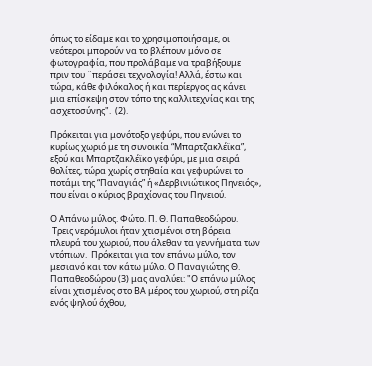όπως το είδαμε και το χρησιμοποιήσαμε, οι νεότεροι μπορούν να το βλέπουν μόνο σε φωτογραφία, που προλάβαμε να τραβήξουμε πριν του ¨περάσει τεχνολογία! Αλλά, έστω και τώρα, κάθε φιλόκαλος ή και περίεργος ας κάνει μια επίσκεψη στον τόπο της καλλιτεχνίας και της ασχετοσύνης".  (2).

Πρόκειται για μονότοξο γεφύρι, που ενώνει το κυρίως χωριό με τη συνοικία “Μπαρτζακλέϊκα”, εξού και Μπαρτζακλέϊκο γεφύρι, με μια σειρά θολίτες, τώρα χωρίς στηθαία και γεφυρώνει το ποτάμι της “Παναγιάς” ή «Δερβινιώτικος Πηνειός», που είναι ο κύριος βραχίονας του Πηνειού.

Ο Απάνω μύλος. Φώτο. Π. Θ. Παπαθεοδώρου.
 Τρεις νερόμυλοι ήταν χτισμένοι στη βόρεια πλευρά του χωριού, που άλεθαν τα γεννήματα των ντόπιων.  Πρόκειται για τον επάνω μύλο, τον μεσιανό και τον κάτω μύλο. Ο Παναγιώτης Θ. Παπαθεοδώρου (3) μας αναλύει: "Ο επάνω μύλος είναι χτισμένος στο ΒΑ μέρος του χωριού, στη ρίζα ενός ψηλού όχθου,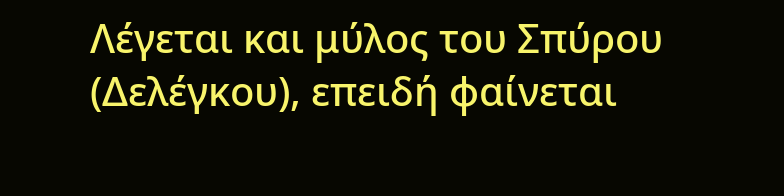Λέγεται και μύλος του Σπύρου (Δελέγκου), επειδή φαίνεται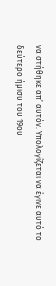να στήθηκε απ’ αυτόν. Υπολογίζεται να έγινε αυτό το δεύτερο ήμισυ του 19ου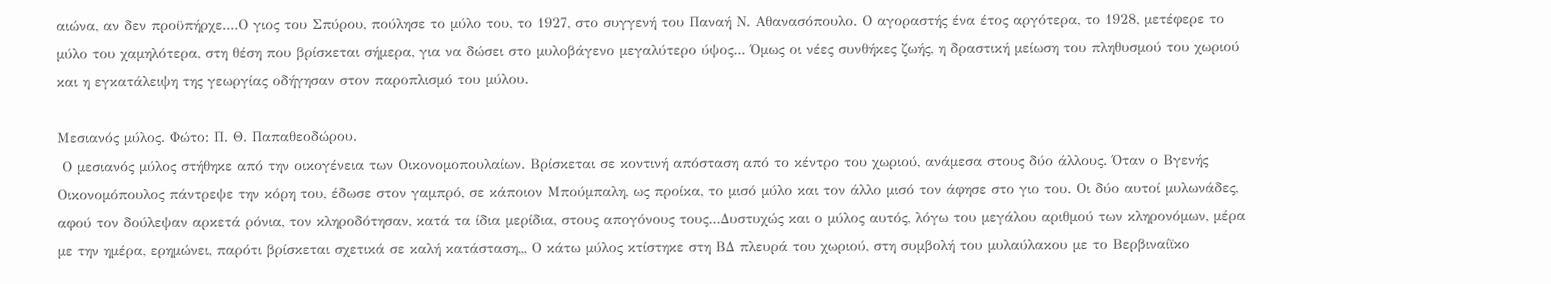αιώνα, αν δεν προϋπήρχε....Ο γιος του Σπύρου, πούλησε το μύλο του, το 1927, στο συγγενή του Παναή Ν. Αθανασόπουλο. Ο αγοραστής ένα έτος αργότερα, το 1928, μετέφερε το μύλο του χαμηλότερα, στη θέση που βρίσκεται σήμερα, για να δώσει στο μυλοβάγενο μεγαλύτερο ύψος... Όμως οι νέες συνθήκες ζωής, η δραστική μείωση του πληθυσμού του χωριού και η εγκατάλειψη της γεωργίας οδήγησαν στον παροπλισμό του μύλου.

Μεσιανός μύλος. Φώτο: Π. Θ. Παπαθεοδώρου.
 Ο μεσιανός μύλος στήθηκε από την οικογένεια των Οικονομοπουλαίων. Βρίσκεται σε κοντινή απόσταση από το κέντρο του χωριού, ανάμεσα στους δύο άλλους. Όταν ο Βγενής Οικονομόπουλος πάντρεψε την κόρη του, έδωσε στον γαμπρό, σε κάποιον Μπούμπαλη, ως προίκα, το μισό μύλο και τον άλλο μισό τον άφησε στο γιο του. Οι δύο αυτοί μυλωνάδες, αφού τον δούλεψαν αρκετά ρόνια, τον κληροδότησαν, κατά τα ίδια μερίδια, στους απογόνους τους...Δυστυχώς και ο μύλος αυτός, λόγω του μεγάλου αριθμού των κληρονόμων, μέρα με την ημέρα, ερημώνει, παρότι βρίσκεται σχετικά σε καλή κατάσταση,,, Ο κάτω μύλος κτίστηκε στη ΒΔ πλευρά του χωριού, στη συμβολή του μυλαύλακου με το Βερβιναίϊκο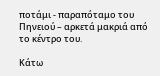ποτάμι - παραπόταμο του Πηνειού – αρκετά μακριά από το κέντρο του.

Κάτω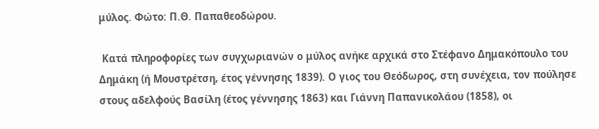μύλος. Φώτο: Π.Θ. Παπαθεοδώρου.

 Κατά πληροφορίες των συγχωριανών ο μύλος ανήκε αρχικά στο Στέφανο Δημακόπουλο του Δημάκη (ή Μουστρέτση, έτος γέννησης 1839). Ο γιος του Θεόδωρος, στη συνέχεια, τον πούλησε στους αδελφούς Βασίλη (έτος γέννησης 1863) και Γιάννη Παπανικολάου (1858), οι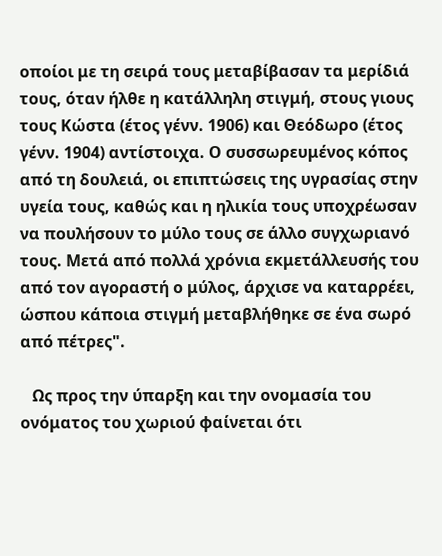οποίοι με τη σειρά τους μεταβίβασαν τα μερίδιά τους, όταν ήλθε η κατάλληλη στιγμή, στους γιους τους Κώστα (έτος γένν. 1906) και Θεόδωρο (έτος γένν. 1904) αντίστοιχα. Ο συσσωρευμένος κόπος από τη δουλειά, οι επιπτώσεις της υγρασίας στην υγεία τους, καθώς και η ηλικία τους υποχρέωσαν να πουλήσουν το μύλο τους σε άλλο συγχωριανό τους. Μετά από πολλά χρόνια εκμετάλλευσής του από τον αγοραστή ο μύλος, άρχισε να καταρρέει, ώσπου κάποια στιγμή μεταβλήθηκε σε ένα σωρό από πέτρες".

   Ως προς την ύπαρξη και την ονομασία του ονόματος του χωριού φαίνεται ότι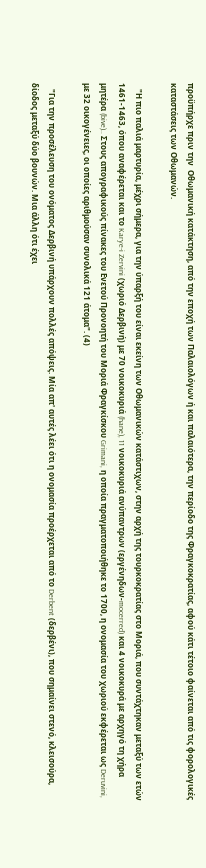προϋπήρχε πριν την  Οθωμανική κατάκτηση, από την εποχή των Παλαιολόγων ή και παλαιότερα, την περίοδο της Φραγκοκρατίας, αφού κάτι τέτοιο φαίνεται από τις φορολογικές καταστάσεις των Οθωμανών.

   "Η πιο παλιά μαρτυρία, μέχρι σήμερα, για την ύπαρξή του είναι εκείνη των Οθωμανικών κατάστιχων, στην αρχή της τουρκοκρατίας στο Μοριά, που συντάχτηκαν μεταξύ των ετών 1461-1463, όπου αναφέρεται και το Karye-i Zervini (χωριό Δερβινή) με 70 νοικοκυριά (hane), 11 νοικοκυριά ανύπαντρων (εργένηδων-mocerred) και 4 νοικοκυρά με αρχηγό τη χήρα μητέρα (bive).. Στους απογραφικούς πίνακες του Ενετού Προνοητή του Μοριά Φραγκίσκου Grimani, η οποία πραγματοποιήθηκε το 1700, η ονομασία του χωριού εκφέρεται ως Deruvini, με 32 οικογένειες, οι οποίες αριθμούσαν συνολικά 121 άτομα". (4)

   "Για την προσέλευση του ονόματος Δερβινή υπάρχουν πολλές απόψεις. Μία απ' αυτές λέει ότι η ονομασία προέρχεται από το Derbent (δερβένι), που σημαίνει στενό, κλεισούρα, δίοδος μεταξύ δύο βουνών. Μια άλλη ότι έχει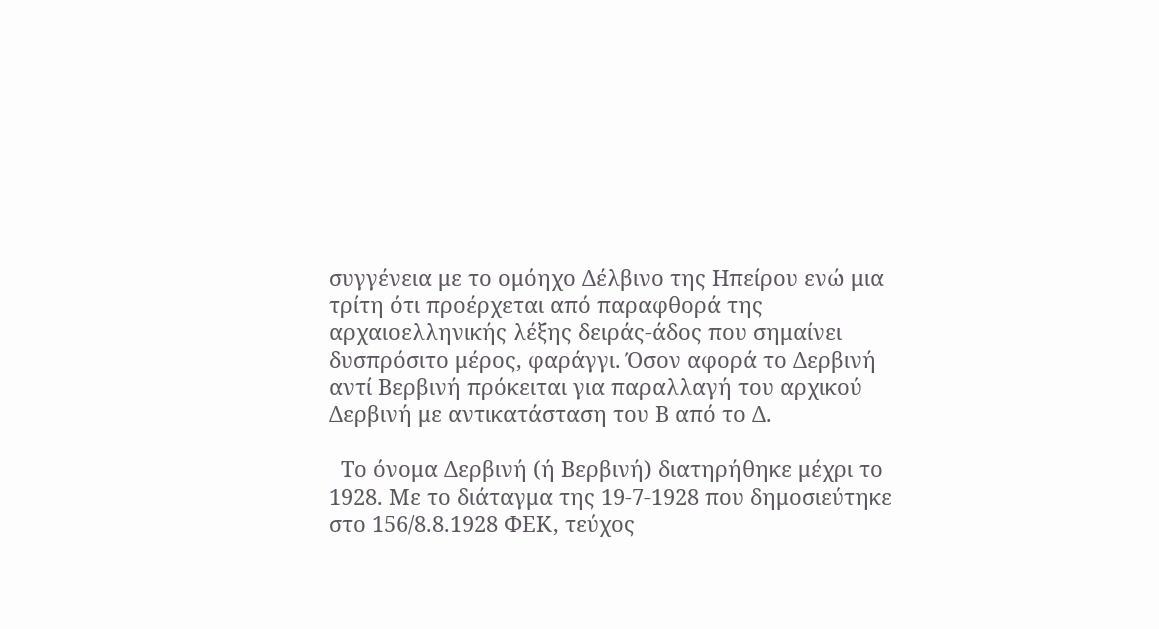συγγένεια με το ομόηχο Δέλβινο της Ηπείρου ενώ μια τρίτη ότι προέρχεται από παραφθορά της αρχαιοελληνικής λέξης δειράς-άδος που σημαίνει δυσπρόσιτο μέρος, φαράγγι. Όσον αφορά το Δερβινή αντί Βερβινή πρόκειται για παραλλαγή του αρχικού Δερβινή με αντικατάσταση του Β από το Δ.

  Το όνομα Δερβινή (ή Βερβινή) διατηρήθηκε μέχρι το 1928. Με το διάταγμα της 19-7-1928 που δημοσιεύτηκε στο 156/8.8.1928 ΦΕΚ, τεύχος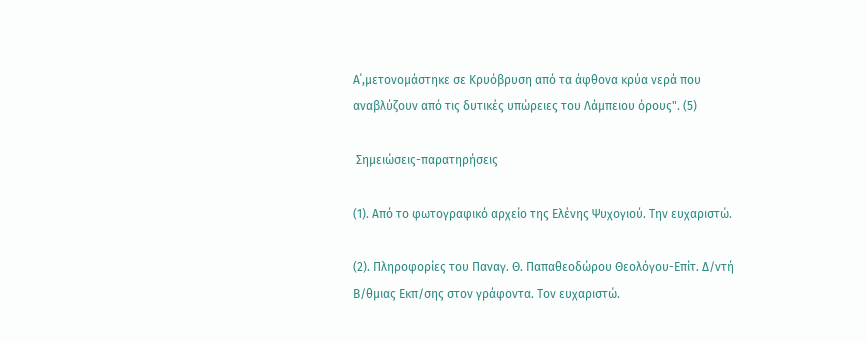Α΄,μετονομάστηκε σε Κρυόβρυση από τα άφθονα κρύα νερά που αναβλύζουν από τις δυτικές υπώρειες του Λάμπειου όρους". (5)

 Σημειώσεις-παρατηρήσεις

(1). Από το φωτογραφικό αρχείο της Ελένης Ψυχογιού. Την ευχαριστώ.

(2). Πληροφορίες του Παναγ. Θ. Παπαθεοδώρου Θεολόγου-Επίτ. Δ/ντή Β/θμιας Εκπ/σης στον γράφοντα. Τον ευχαριστώ.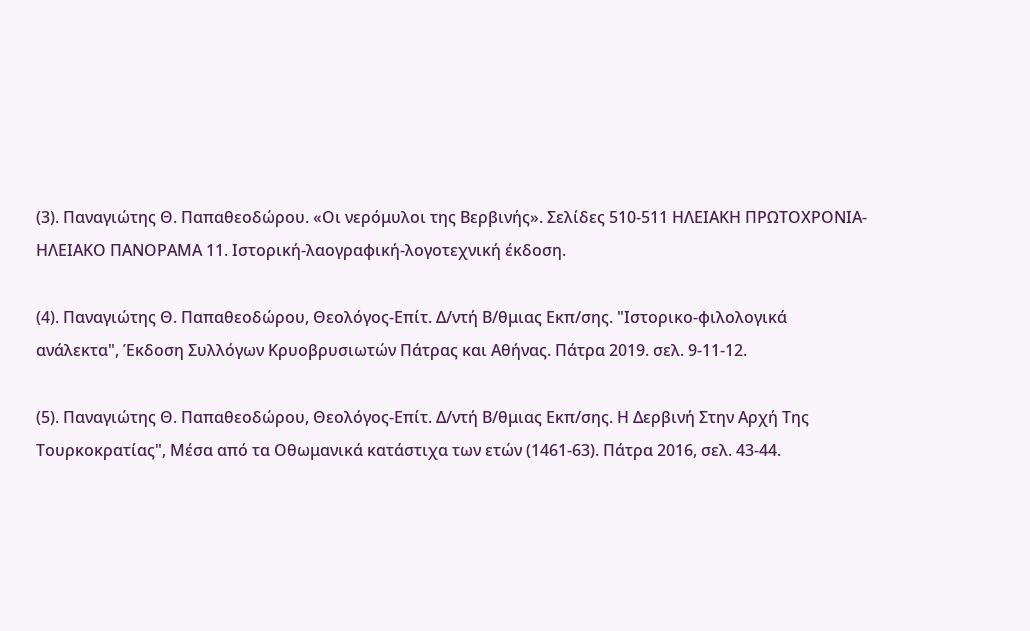(3). Παναγιώτης Θ. Παπαθεοδώρου. «Οι νερόμυλοι της Βερβινής». Σελίδες 510-511 ΗΛΕΙΑΚΗ ΠΡΩΤΟΧΡΟΝΙΑ-ΗΛΕΙΑΚΟ ΠΑΝΟΡΑΜΑ 11. Ιστορική-λαογραφική-λογοτεχνική έκδοση.

(4). Παναγιώτης Θ. Παπαθεοδώρου, Θεολόγος-Επίτ. Δ/ντή Β/θμιας Εκπ/σης. "Ιστορικο-φιλολογικά ανάλεκτα", Έκδοση Συλλόγων Κρυοβρυσιωτών Πάτρας και Αθήνας. Πάτρα 2019. σελ. 9-11-12.

(5). Παναγιώτης Θ. Παπαθεοδώρου, Θεολόγος-Επίτ. Δ/ντή Β/θμιας Εκπ/σης. Η Δερβινή Στην Αρχή Της Τουρκοκρατίας", Μέσα από τα Οθωμανικά κατάστιχα των ετών (1461-63). Πάτρα 2016, σελ. 43-44.